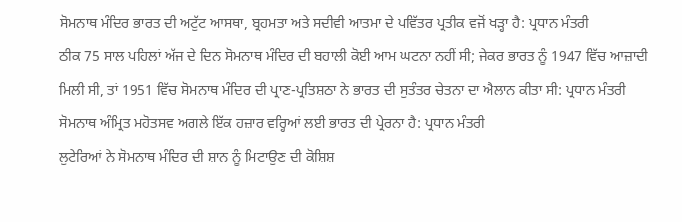ਸੋਮਨਾਥ ਮੰਦਿਰ ਭਾਰਤ ਦੀ ਅਟੁੱਟ ਆਸਥਾ, ਬ੍ਰਹਮਤਾ ਅਤੇ ਸਦੀਵੀ ਆਤਮਾ ਦੇ ਪਵਿੱਤਰ ਪ੍ਰਤੀਕ ਵਜੋਂ ਖੜ੍ਹਾ ਹੈ: ਪ੍ਰਧਾਨ ਮੰਤਰੀ
ਠੀਕ 75 ਸਾਲ ਪਹਿਲਾਂ ਅੱਜ ਦੇ ਦਿਨ ਸੋਮਨਾਥ ਮੰਦਿਰ ਦੀ ਬਹਾਲੀ ਕੋਈ ਆਮ ਘਟਨਾ ਨਹੀਂ ਸੀ; ਜੇਕਰ ਭਾਰਤ ਨੂੰ 1947 ਵਿੱਚ ਆਜ਼ਾਦੀ ਮਿਲੀ ਸੀ, ਤਾਂ 1951 ਵਿੱਚ ਸੋਮਨਾਥ ਮੰਦਿਰ ਦੀ ਪ੍ਰਾਣ-ਪ੍ਰਤਿਸ਼ਠਾ ਨੇ ਭਾਰਤ ਦੀ ਸੁਤੰਤਰ ਚੇਤਨਾ ਦਾ ਐਲਾਨ ਕੀਤਾ ਸੀ: ਪ੍ਰਧਾਨ ਮੰਤਰੀ
ਸੋਮਨਾਥ ਅੰਮ੍ਰਿਤ ਮਹੋਤਸਵ ਅਗਲੇ ਇੱਕ ਹਜ਼ਾਰ ਵਰ੍ਹਿਆਂ ਲਈ ਭਾਰਤ ਦੀ ਪ੍ਰੇਰਨਾ ਹੈ: ਪ੍ਰਧਾਨ ਮੰਤਰੀ
ਲੁਟੇਰਿਆਂ ਨੇ ਸੋਮਨਾਥ ਮੰਦਿਰ ਦੀ ਸ਼ਾਨ ਨੂੰ ਮਿਟਾਉਣ ਦੀ ਕੋਸ਼ਿਸ਼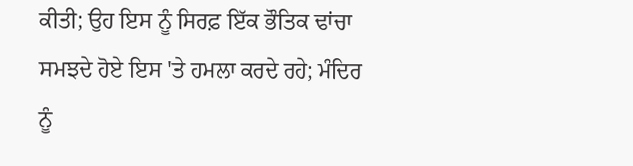ਕੀਤੀ; ਉਹ ਇਸ ਨੂੰ ਸਿਰਫ਼ ਇੱਕ ਭੌਤਿਕ ਢਾਂਚਾ ਸਮਝਦੇ ਹੋਏ ਇਸ 'ਤੇ ਹਮਲਾ ਕਰਦੇ ਰਹੇ; ਮੰਦਿਰ ਨੂੰ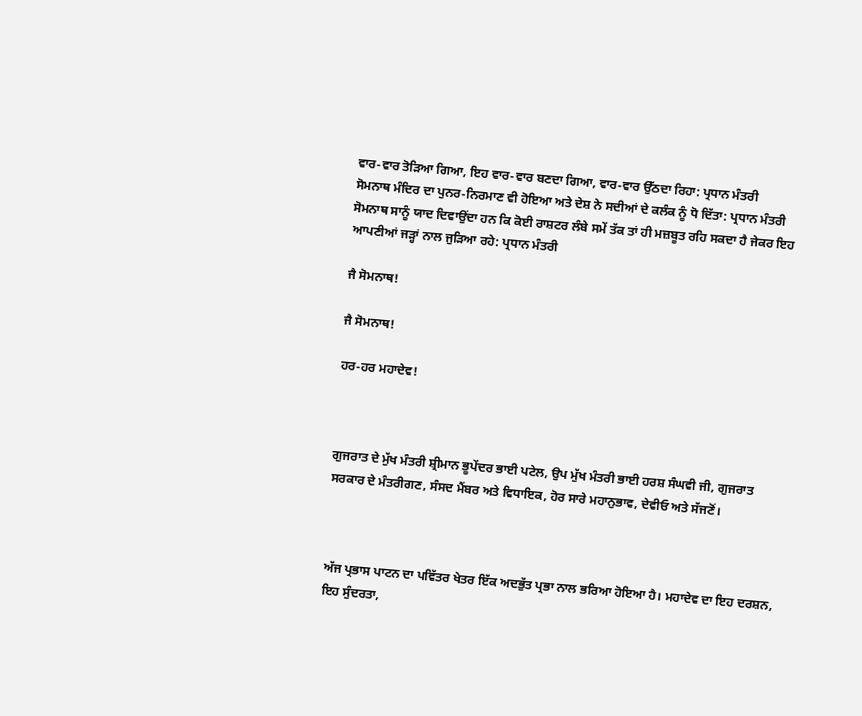ਵਾਰ-ਵਾਰ ਤੋੜਿਆ ਗਿਆ, ਇਹ ਵਾਰ-ਵਾਰ ਬਣਦਾ ਗਿਆ, ਵਾਰ-ਵਾਰ ਉੱਠਦਾ ਰਿਹਾ: ਪ੍ਰਧਾਨ ਮੰਤਰੀ
ਸੋਮਨਾਥ ਮੰਦਿਰ ਦਾ ਪੁਨਰ-ਨਿਰਮਾਣ ਵੀ ਹੋਇਆ ਅਤੇ ਦੇਸ਼ ਨੇ ਸਦੀਆਂ ਦੇ ਕਲੰਕ ਨੂੰ ਧੋ ਦਿੱਤਾ: ਪ੍ਰਧਾਨ ਮੰਤਰੀ
ਸੋਮਨਾਥ ਸਾਨੂੰ ਯਾਦ ਦਿਵਾਉਂਦਾ ਹਨ ਕਿ ਕੋਈ ਰਾਸ਼ਟਰ ਲੰਬੇ ਸਮੇਂ ਤੱਕ ਤਾਂ ਹੀ ਮਜ਼ਬੂਤ ਰਹਿ ਸਕਦਾ ਹੈ ਜੇਕਰ ਇਹ ਆਪਣੀਆਂ ਜੜ੍ਹਾਂ ਨਾਲ ਜੁੜਿਆ ਰਹੇ: ਪ੍ਰਧਾਨ ਮੰਤਰੀ

ਜੈ ਸੋਮਨਾਥ!

ਜੈ ਸੋਮਨਾਥ!

ਹਰ-ਹਰ ਮਹਾਦੇਵ!



ਗੁਜਰਾਤ ਦੇ ਮੁੱਖ ਮੰਤਰੀ ਸ਼੍ਰੀਮਾਨ ਭੂਪੇਂਦਰ ਭਾਈ ਪਟੇਲ, ਉਪ ਮੁੱਖ ਮੰਤਰੀ ਭਾਈ ਹਰਸ਼ ਸੰਘਵੀ ਜੀ, ਗੁਜਰਾਤ ਸਰਕਾਰ ਦੇ ਮੰਤਰੀਗਣ, ਸੰਸਦ ਮੈਂਬਰ ਅਤੇ ਵਿਧਾਇਕ, ਹੋਰ ਸਾਰੇ ਮਹਾਨੁਭਾਵ, ਦੇਵੀਓ ਅਤੇ ਸੱਜਣੋਂ।



ਅੱਜ ਪ੍ਰਭਾਸ ਪਾਟਨ ਦਾ ਪਵਿੱਤਰ ਖੇਤਰ ਇੱਕ ਅਦਭੁੱਤ ਪ੍ਰਭਾ ਨਾਲ ਭਰਿਆ ਹੋਇਆ ਹੈ। ਮਹਾਦੇਵ ਦਾ ਇਹ ਦਰਸ਼ਨ, ਇਹ ਸੁੰਦਰਤਾ,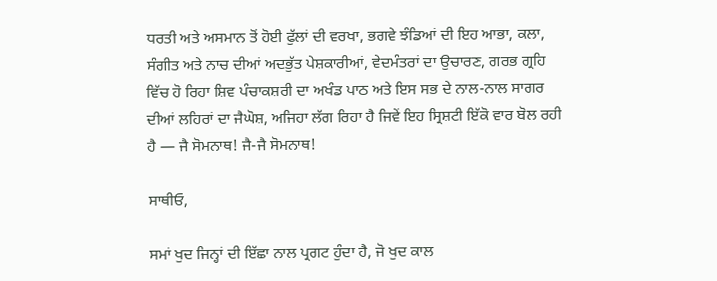ਧਰਤੀ ਅਤੇ ਅਸਮਾਨ ਤੋਂ ਹੋਈ ਫੁੱਲਾਂ ਦੀ ਵਰਖਾ, ਭਗਵੇ ਝੰਡਿਆਂ ਦੀ ਇਹ ਆਭਾ, ਕਲਾ, ਸੰਗੀਤ ਅਤੇ ਨਾਚ ਦੀਆਂ ਅਦਭੁੱਤ ਪੇਸ਼ਕਾਰੀਆਂ, ਵੇਦਮੰਤਰਾਂ ਦਾ ਉਚਾਰਣ, ਗਰਭ ਗ੍ਰਹਿ ਵਿੱਚ ਹੋ ਰਿਹਾ ਸ਼ਿਵ ਪੰਚਾਕਸ਼ਰੀ ਦਾ ਅਖੰਡ ਪਾਠ ਅਤੇ ਇਸ ਸਭ ਦੇ ਨਾਲ-ਨਾਲ ਸਾਗਰ ਦੀਆਂ ਲਹਿਰਾਂ ਦਾ ਜੈਘੋਸ਼, ਅਜਿਹਾ ਲੱਗ ਰਿਹਾ ਹੈ ਜਿਵੇਂ ਇਹ ਸ੍ਰਿਸ਼ਟੀ ਇੱਕੋ ਵਾਰ ਬੋਲ ਰਹੀ ਹੈ — ਜੈ ਸੋਮਨਾਥ! ਜੈ-ਜੈ ਸੋਮਨਾਥ!

ਸਾਥੀਓ,

ਸਮਾਂ ਖੁਦ ਜਿਨ੍ਹਾਂ ਦੀ ਇੱਛਾ ਨਾਲ ਪ੍ਰਗਟ ਹੁੰਦਾ ਹੈ, ਜੋ ਖੁਦ ਕਾਲ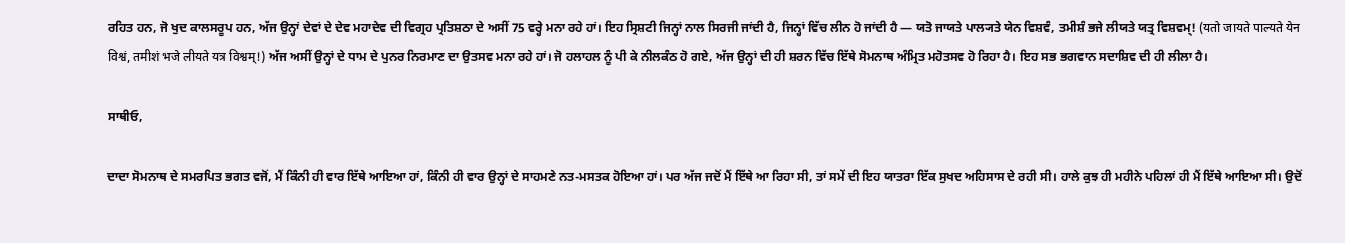ਰਹਿਤ ਹਨ, ਜੋ ਖੁਦ ਕਾਲਸਰੂਪ ਹਨ, ਅੱਜ ਉਨ੍ਹਾਂ ਦੇਵਾਂ ਦੇ ਦੇਵ ਮਹਾਦੇਵ ਦੀ ਵਿਗ੍ਰਹ ਪ੍ਰਤਿਸ਼ਠਾ ਦੇ ਅਸੀਂ 75 ਵਰ੍ਹੇ ਮਨਾ ਰਹੇ ਹਾਂ। ਇਹ ਸ੍ਰਿਸ਼ਟੀ ਜਿਨ੍ਹਾਂ ਨਾਲ ਸਿਰਜੀ ਜਾਂਦੀ ਹੈ, ਜਿਨ੍ਹਾਂ ਵਿੱਚ ਲੀਨ ਹੋ ਜਾਂਦੀ ਹੈ — ਯਤੋ ਜਾਯਤੇ ਪਾਲ੍ਯਤੇ ਯੇਨ ਵਿਸ਼ਵੰ, ਤਮੀਸ਼ੰ ਭਜੇ ਲੀਯਤੇ ਯਤ੍ਰ ਵਿਸ਼ਵਮ੍! (यतो जायते पाल्यते येन विश्वं, तमीशं भजे लीयते यत्र विश्वम्!) ਅੱਜ ਅਸੀਂ ਉਨ੍ਹਾਂ ਦੇ ਧਾਮ ਦੇ ਪੁਨਰ ਨਿਰਮਾਣ ਦਾ ਉਤਸਵ ਮਨਾ ਰਹੇ ਹਾਂ। ਜੋ ਹਲਾਹਲ ਨੂੰ ਪੀ ਕੇ ਨੀਲਕੰਠ ਹੋ ਗਏ, ਅੱਜ ਉਨ੍ਹਾਂ ਦੀ ਹੀ ਸ਼ਰਨ ਵਿੱਚ ਇੱਥੇ ਸੋਮਨਾਥ ਅੰਮ੍ਰਿਤ ਮਹੋਤਸਵ ਹੋ ਰਿਹਾ ਹੈ। ਇਹ ਸਭ ਭਗਵਾਨ ਸਦਾਸ਼ਿਵ ਦੀ ਹੀ ਲੀਲਾ ਹੈ।

ਸਾਥੀਓ,

ਦਾਦਾ ਸੋਮਨਾਥ ਦੇ ਸਮਰਪਿਤ ਭਗਤ ਵਜੋਂ, ਮੈਂ ਕਿੰਨੀ ਹੀ ਵਾਰ ਇੱਥੇ ਆਇਆ ਹਾਂ, ਕਿੰਨੀ ਹੀ ਵਾਰ ਉਨ੍ਹਾਂ ਦੇ ਸਾਹਮਣੇ ਨਤ-ਮਸਤਕ ਹੋਇਆ ਹਾਂ। ਪਰ ਅੱਜ ਜਦੋਂ ਮੈਂ ਇੱਥੇ ਆ ਰਿਹਾ ਸੀ, ਤਾਂ ਸਮੇਂ ਦੀ ਇਹ ਯਾਤਰਾ ਇੱਕ ਸੁਖਦ ਅਹਿਸਾਸ ਦੇ ਰਹੀ ਸੀ। ਹਾਲੇ ਕੁਝ ਹੀ ਮਹੀਨੇ ਪਹਿਲਾਂ ਹੀ ਮੈਂ ਇੱਥੇ ਆਇਆ ਸੀ। ਉਦੋਂ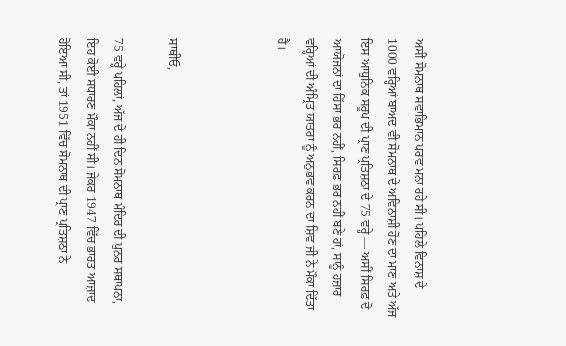ਅਸੀਂ ਸੋਮਨਾਥ ਸਵਾਭਿਮਾਨ ਪਰਵ ਮਨਾ ਰਹੇ ਸੀ। ਪਹਿਲੇ ਵਿਨਾਸ਼ ਦੇ 1000 ਵਰ੍ਹਿਆਂ ਬਾਅਦ ਵੀ ਸੋਮਨਾਥ ਦੇ ਅਵਿਨਾਸ਼ੀ ਹੋਣ ਦਾ ਮਾਣ ਅਤੇ ਅੱਜ ਇਸ ਆਧੁਨਿਕ ਸਰੂਪ ਦੀ ਪ੍ਰਾਣ ਪ੍ਰਤਿਸ਼ਠਾ ਦੇ 75 ਵਰ੍ਹੇ — ਅਸੀਂ ਸਿਰਫ਼ ਦੋ ਆਯੋਜਨਾਂ ਦਾ ਹਿੱਸਾ ਭਰ ਨਹੀਂ, ਸਿਰਫ਼ ਭਰ ਨਹੀਂ ਬਣੇ ਹਾਂ, ਸਾਨੂੰ ਹਜ਼ਾਰ ਵਰ੍ਹਿਆਂ ਦੀ ਅੰਮ੍ਰਿਤ ਯਾਤਰਾ ਨੂੰ ਅਨੁਭਵ ਕਰਨ ਦਾ ਸ਼ਿਵ ਜੀ ਨੇ ਮੌਕਾ ਦਿੱਤਾ ਹੈ।



ਸਾਥੀਓ,

75 ਵਰ੍ਹੇ ਪਹਿਲਾਂ, ਅੱਜ ਦੇ ਹੀ ਦਿਨ ਸੋਮਨਾਥ ਮੰਦਿਰ ਦੀ ਪੁਨਰ ਸਥਾਪਨਾ, ਇਹ ਕੋਈ ਸਧਾਰਣ ਮੌਕਾ ਨਹੀਂ ਸੀ। ਜੇਕਰ 1947 ਵਿੱਚ ਭਾਰਤ ਆਜ਼ਾਦ ਹੋਇਆ ਸੀ, ਤਾਂ 1951 ਵਿੱਚ ਸੋਮਨਾਥ ਦੀ ਪ੍ਰਾਣ ਪ੍ਰਤਿਸ਼ਠਾ ਨੇ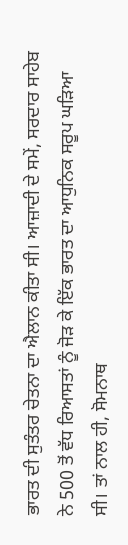ਭਾਰਤ ਦੀ ਸੁਤੰਤਰ ਚੇਤਨਾ ਦਾ ਐਲਾਨ ਕੀਤਾ ਸੀ। ਆਜ਼ਾਦੀ ਦੇ ਸਮੇਂ, ਸਰਦਾਰ ਸਾਹੇਬ ਨੇ 500 ਤੋਂ ਵੱਧ ਰਿਆਸਤਾਂ ਨੂੰ ਜੋੜ ਕੇ ਇੱਕ ਭਾਰਤ ਦਾ ਆਧੁਨਿਕ ਸਰੂਪ ਘੜਿਆ ਸੀ। ਤਾਂ ਨਾਲ ਹੀ, ਸੋਮਨਾਥ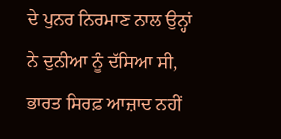ਦੇ ਪੁਨਰ ਨਿਰਮਾਣ ਨਾਲ ਉਨ੍ਹਾਂ ਨੇ ਦੁਨੀਆ ਨੂੰ ਦੱਸਿਆ ਸੀ, ਭਾਰਤ ਸਿਰਫ਼ ਆਜ਼ਾਦ ਨਹੀਂ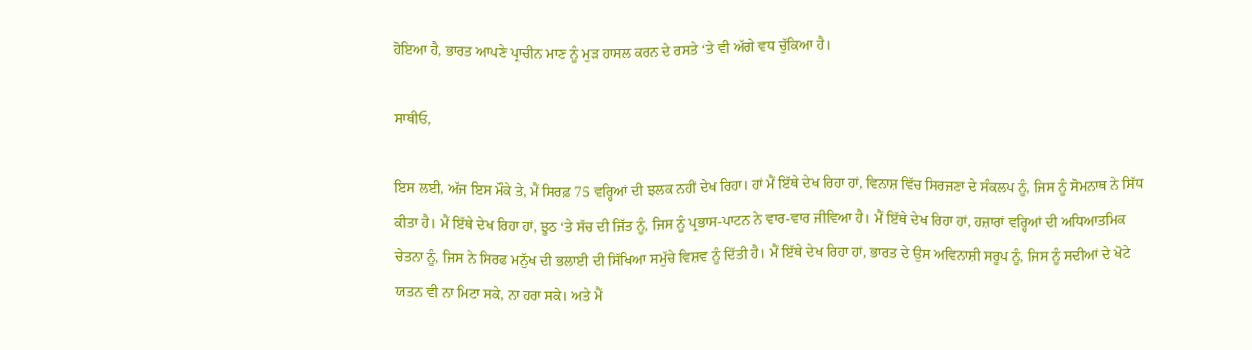ਹੋਇਆ ਹੈ, ਭਾਰਤ ਆਪਣੇ ਪ੍ਰਾਚੀਨ ਮਾਣ ਨੂੰ ਮੁੜ ਹਾਸਲ ਕਰਨ ਦੇ ਰਸਤੇ ‘ਤੇ ਵੀ ਅੱਗੇ ਵਧ ਚੁੱਕਿਆ ਹੈ।

ਸਾਥੀਓ,

ਇਸ ਲਈ, ਅੱਜ ਇਸ ਮੌਕੇ ਤੇ, ਮੈਂ ਸਿਰਫ਼ 75 ਵਰ੍ਹਿਆਂ ਦੀ ਝਲਕ ਨਹੀਂ ਦੇਖ ਰਿਹਾ। ਹਾਂ ਮੈਂ ਇੱਥੇ ਦੇਖ ਰਿਹਾ ਹਾਂ, ਵਿਨਾਸ਼ ਵਿੱਚ ਸਿਰਜਣਾ ਦੇ ਸੰਕਲਪ ਨੂੰ, ਜਿਸ ਨੂੰ ਸੋਮਨਾਥ ਨੇ ਸਿੱਧ ਕੀਤਾ ਹੈ। ਮੈਂ ਇੱਥੇ ਦੇਖ ਰਿਹਾ ਹਾਂ, ਝੂਠ ‘ਤੇ ਸੱਚ ਦੀ ਜਿੱਤ ਨੂੰ, ਜਿਸ ਨੂੰ ਪ੍ਰਭਾਸ-ਪਾਟਨ ਨੇ ਵਾਰ-ਵਾਰ ਜੀਵਿਆ ਹੈ। ਮੈਂ ਇੱਥੇ ਦੇਖ ਰਿਹਾ ਹਾਂ, ਹਜ਼ਾਰਾਂ ਵਰ੍ਹਿਆਂ ਦੀ ਅਧਿਆਤਮਿਕ ਚੇਤਨਾ ਨੂੰ, ਜਿਸ ਨੇ ਸਿਰਫ ਮਨੁੱਖ ਦੀ ਭਲਾਈ ਦੀ ਸਿੱਖਿਆ ਸਮੁੱਚੇ ਵਿਸ਼ਵ ਨੂੰ ਦਿੱਤੀ ਹੈ। ਮੈਂ ਇੱਥੇ ਦੇਖ ਰਿਹਾ ਹਾਂ, ਭਾਰਤ ਦੇ ਉਸ ਅਵਿਨਾਸ਼ੀ ਸਰੂਪ ਨੂੰ, ਜਿਸ ਨੂੰ ਸਦੀਆਂ ਦੇ ਖੋਟੇ ਯਤਨ ਵੀ ਨਾ ਮਿਟਾ ਸਕੇ, ਨਾ ਹਰਾ ਸਕੇ। ਅਤੇ ਮੈਂ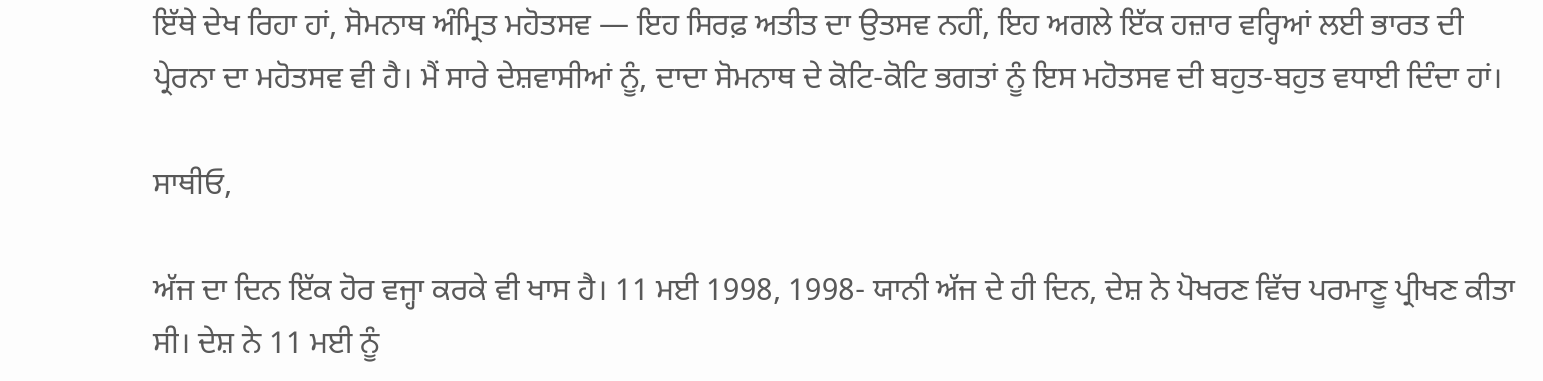ਇੱਥੇ ਦੇਖ ਰਿਹਾ ਹਾਂ, ਸੋਮਨਾਥ ਅੰਮ੍ਰਿਤ ਮਹੋਤਸਵ — ਇਹ ਸਿਰਫ਼ ਅਤੀਤ ਦਾ ਉਤਸਵ ਨਹੀਂ, ਇਹ ਅਗਲੇ ਇੱਕ ਹਜ਼ਾਰ ਵਰ੍ਹਿਆਂ ਲਈ ਭਾਰਤ ਦੀ ਪ੍ਰੇਰਨਾ ਦਾ ਮਹੋਤਸਵ ਵੀ ਹੈ। ਮੈਂ ਸਾਰੇ ਦੇਸ਼ਵਾਸੀਆਂ ਨੂੰ, ਦਾਦਾ ਸੋਮਨਾਥ ਦੇ ਕੋਟਿ-ਕੋਟਿ ਭਗਤਾਂ ਨੂੰ ਇਸ ਮਹੋਤਸਵ ਦੀ ਬਹੁਤ-ਬਹੁਤ ਵਧਾਈ ਦਿੰਦਾ ਹਾਂ।

ਸਾਥੀਓ,

ਅੱਜ ਦਾ ਦਿਨ ਇੱਕ ਹੋਰ ਵਜ੍ਹਾ ਕਰਕੇ ਵੀ ਖਾਸ ਹੈ। 11 ਮਈ 1998, 1998- ਯਾਨੀ ਅੱਜ ਦੇ ਹੀ ਦਿਨ, ਦੇਸ਼ ਨੇ ਪੋਖਰਣ ਵਿੱਚ ਪਰਮਾਣੂ ਪ੍ਰੀਖਣ ਕੀਤਾ ਸੀ। ਦੇਸ਼ ਨੇ 11 ਮਈ ਨੂੰ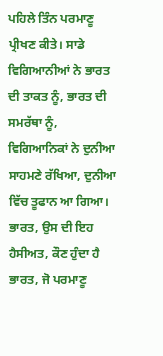ਪਹਿਲੇ ਤਿੰਨ ਪਰਮਾਣੂ ਪ੍ਰੀਖਣ ਕੀਤੇ। ਸਾਡੇ ਵਿਗਿਆਨੀਆਂ ਨੇ ਭਾਰਤ ਦੀ ਤਾਕਤ ਨੂੰ, ਭਾਰਤ ਦੀ ਸਮਰੱਥਾ ਨੂੰ, ਵਿਗਿਆਨਿਕਾਂ ਨੇ ਦੁਨੀਆ ਸਾਹਮਣੇ ਰੱਖਿਆ, ਦੁਨੀਆ ਵਿੱਚ ਤੂਫਾਨ ਆ ਗਿਆ। ਭਾਰਤ, ਉਸ ਦੀ ਇਹ ਹੈਸੀਅਤ, ਕੌਣ ਹੁੰਦਾ ਹੈ ਭਾਰਤ, ਜੋ ਪਰਮਾਣੂ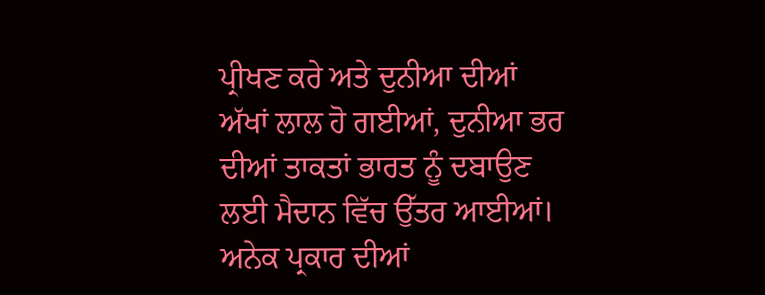ਪ੍ਰੀਖਣ ਕਰੇ ਅਤੇ ਦੁਨੀਆ ਦੀਆਂ ਅੱਖਾਂ ਲਾਲ ਹੋ ਗਈਆਂ, ਦੁਨੀਆ ਭਰ ਦੀਆਂ ਤਾਕਤਾਂ ਭਾਰਤ ਨੂੰ ਦਬਾਉਣ ਲਈ ਮੈਦਾਨ ਵਿੱਚ ਉੱਤਰ ਆਈਆਂ। ਅਨੇਕ ਪ੍ਰਕਾਰ ਦੀਆਂ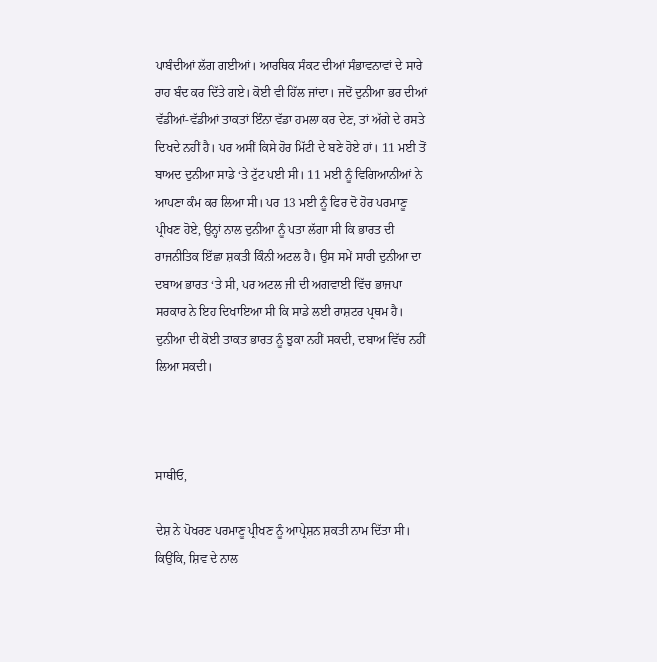ਪਾਬੰਦੀਆਂ ਲੱਗ ਗਈਆਂ। ਆਰਥਿਕ ਸੰਕਟ ਦੀਆਂ ਸੰਭਾਵਨਾਵਾਂ ਦੇ ਸਾਰੇ ਰਾਹ ਬੰਦ ਕਰ ਦਿੱਤੇ ਗਏ। ਕੋਈ ਵੀ ਹਿੱਲ ਜਾਂਦਾ। ਜਦੋਂ ਦੁਨੀਆ ਭਰ ਦੀਆਂ ਵੱਡੀਆਂ-ਵੱਡੀਆਂ ਤਾਕਤਾਂ ਇੰਨਾ ਵੱਡਾ ਹਮਲਾ ਕਰ ਦੇਣ, ਤਾਂ ਅੱਗੇ ਦੇ ਰਸਤੇ ਦਿਖਦੇ ਨਹੀਂ ਹੈ। ਪਰ ਅਸੀਂ ਕਿਸੇ ਹੋਰ ਮਿੱਟੀ ਦੇ ਬਣੇ ਹੋਏ ਹਾਂ। 11 ਮਈ ਤੋਂ ਬਾਅਦ ਦੁਨੀਆ ਸਾਡੇ ‘ਤੇ ਟੁੱਟ ਪਈ ਸੀ। 11 ਮਈ ਨੂੰ ਵਿਗਿਆਨੀਆਂ ਨੇ ਆਪਣਾ ਕੰਮ ਕਰ ਲਿਆ ਸੀ। ਪਰ 13 ਮਈ ਨੂੰ ਫਿਰ ਦੋ ਹੋਰ ਪਰਮਾਣੂ ਪ੍ਰੀਖਣ ਹੋਏ, ਉਨ੍ਹਾਂ ਨਾਲ ਦੁਨੀਆ ਨੂੰ ਪਤਾ ਲੱਗਾ ਸੀ ਕਿ ਭਾਰਤ ਦੀ ਰਾਜਨੀਤਿਕ ਇੱਛਾ ਸ਼ਕਤੀ ਕਿੰਨੀ ਅਟਲ ਹੈ। ਉਸ ਸਮੇਂ ਸਾਰੀ ਦੁਨੀਆ ਦਾ ਦਬਾਅ ਭਾਰਤ ‘ਤੇ ਸੀ, ਪਰ ਅਟਲ ਜੀ ਦੀ ਅਗਵਾਈ ਵਿੱਚ ਭਾਜਪਾ ਸਰਕਾਰ ਨੇ ਇਹ ਦਿਖਾਇਆ ਸੀ ਕਿ ਸਾਡੇ ਲਈ ਰਾਸ਼ਟਰ ਪ੍ਰਥਮ ਹੈ। ਦੁਨੀਆ ਦੀ ਕੋਈ ਤਾਕਤ ਭਾਰਤ ਨੂੰ ਝੁਕਾ ਨਹੀਂ ਸਕਦੀ, ਦਬਾਅ ਵਿੱਚ ਨਹੀਂ ਲਿਆ ਸਕਦੀ।



ਸਾਥੀਓ,

ਦੇਸ਼ ਨੇ ਪੋਖਰਣ ਪਰਮਾਣੂ ਪ੍ਰੀਖਣ ਨੂੰ ਆਪ੍ਰੇਸ਼ਨ ਸ਼ਕਤੀ ਨਾਮ ਦਿੱਤਾ ਸੀ। ਕਿਉਂਕਿ, ਸ਼ਿਵ ਦੇ ਨਾਲ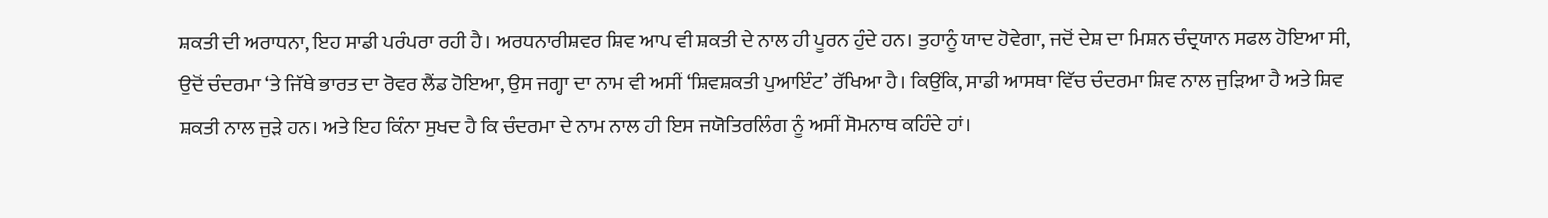ਸ਼ਕਤੀ ਦੀ ਅਰਾਧਨਾ, ਇਹ ਸਾਡੀ ਪਰੰਪਰਾ ਰਹੀ ਹੈ। ਅਰਧਨਾਰੀਸ਼ਵਰ ਸ਼ਿਵ ਆਪ ਵੀ ਸ਼ਕਤੀ ਦੇ ਨਾਲ ਹੀ ਪੂਰਨ ਹੁੰਦੇ ਹਨ। ਤੁਹਾਨੂੰ ਯਾਦ ਹੋਵੇਗਾ, ਜਦੋਂ ਦੇਸ਼ ਦਾ ਮਿਸ਼ਨ ਚੰਦ੍ਰਯਾਨ ਸਫਲ ਹੋਇਆ ਸੀ, ਉਦੋਂ ਚੰਦਰਮਾ ‘ਤੇ ਜਿੱਥੇ ਭਾਰਤ ਦਾ ਰੋਵਰ ਲੈਂਡ ਹੋਇਆ, ਉਸ ਜਗ੍ਹਾ ਦਾ ਨਾਮ ਵੀ ਅਸੀਂ ‘ਸ਼ਿਵਸ਼ਕਤੀ ਪੁਆਇੰਟ’ ਰੱਖਿਆ ਹੈ। ਕਿਉਂਕਿ, ਸਾਡੀ ਆਸਥਾ ਵਿੱਚ ਚੰਦਰਮਾ ਸ਼ਿਵ ਨਾਲ ਜੁੜਿਆ ਹੈ ਅਤੇ ਸ਼ਿਵ ਸ਼ਕਤੀ ਨਾਲ ਜੁੜੇ ਹਨ। ਅਤੇ ਇਹ ਕਿੰਨਾ ਸੁਖਦ ਹੈ ਕਿ ਚੰਦਰਮਾ ਦੇ ਨਾਮ ਨਾਲ ਹੀ ਇਸ ਜਯੋਤਿਰਲਿੰਗ ਨੂੰ ਅਸੀਂ ਸੋਮਨਾਥ ਕਹਿੰਦੇ ਹਾਂ।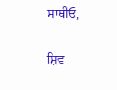ਸਾਥੀਓ,

ਸ਼ਿਵ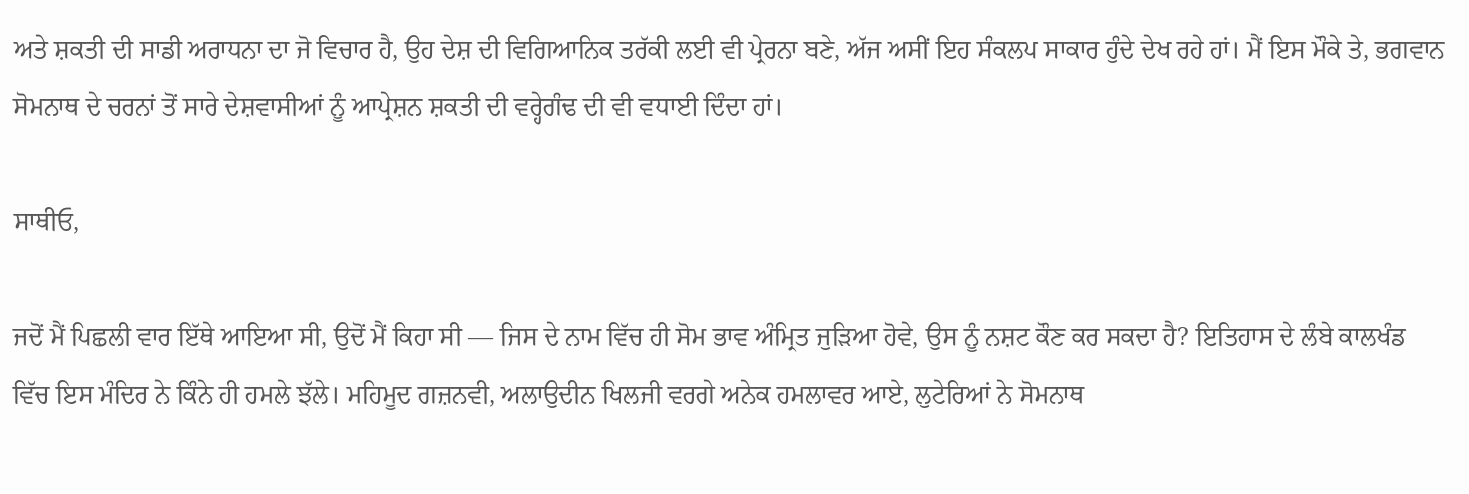ਅਤੇ ਸ਼ਕਤੀ ਦੀ ਸਾਡੀ ਅਰਾਧਨਾ ਦਾ ਜੋ ਵਿਚਾਰ ਹੈ, ਉਹ ਦੇਸ਼ ਦੀ ਵਿਗਿਆਨਿਕ ਤਰੱਕੀ ਲਈ ਵੀ ਪ੍ਰੇਰਨਾ ਬਣੇ, ਅੱਜ ਅਸੀਂ ਇਹ ਸੰਕਲਪ ਸਾਕਾਰ ਹੁੰਦੇ ਦੇਖ ਰਹੇ ਹਾਂ। ਮੈਂ ਇਸ ਮੌਕੇ ਤੇ, ਭਗਵਾਨ ਸੋਮਨਾਥ ਦੇ ਚਰਨਾਂ ਤੋਂ ਸਾਰੇ ਦੇਸ਼ਵਾਸੀਆਂ ਨੂੰ ਆਪ੍ਰੇਸ਼ਨ ਸ਼ਕਤੀ ਦੀ ਵਰ੍ਹੇਗੰਢ ਦੀ ਵੀ ਵਧਾਈ ਦਿੰਦਾ ਹਾਂ।

ਸਾਥੀਓ,

ਜਦੋਂ ਮੈਂ ਪਿਛਲੀ ਵਾਰ ਇੱਥੇ ਆਇਆ ਸੀ, ਉਦੋਂ ਮੈਂ ਕਿਹਾ ਸੀ — ਜਿਸ ਦੇ ਨਾਮ ਵਿੱਚ ਹੀ ਸੋਮ ਭਾਵ ਅੰਮ੍ਰਿਤ ਜੁੜਿਆ ਹੋਵੇ, ਉਸ ਨੂੰ ਨਸ਼ਟ ਕੌਣ ਕਰ ਸਕਦਾ ਹੈ? ਇਤਿਹਾਸ ਦੇ ਲੰਬੇ ਕਾਲਖੰਡ ਵਿੱਚ ਇਸ ਮੰਦਿਰ ਨੇ ਕਿੰਨੇ ਹੀ ਹਮਲੇ ਝੱਲੇ। ਮਹਿਮੂਦ ਗਜ਼ਨਵੀ, ਅਲਾਉਦੀਨ ਖਿਲਜੀ ਵਰਗੇ ਅਨੇਕ ਹਮਲਾਵਰ ਆਏ, ਲੁਟੇਰਿਆਂ ਨੇ ਸੋਮਨਾਥ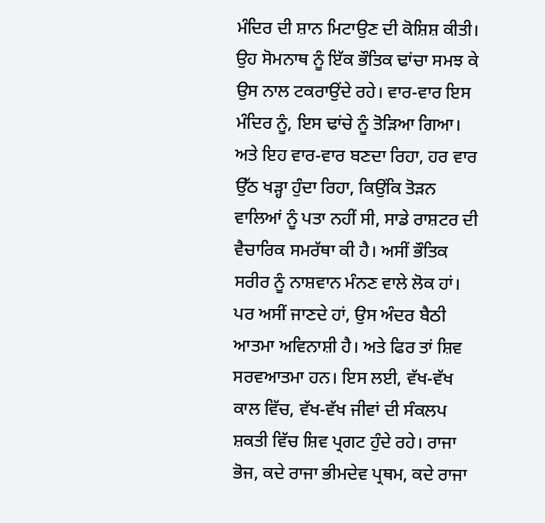ਮੰਦਿਰ ਦੀ ਸ਼ਾਨ ਮਿਟਾਉਣ ਦੀ ਕੋਸ਼ਿਸ਼ ਕੀਤੀ। ਉਹ ਸੋਮਨਾਥ ਨੂੰ ਇੱਕ ਭੌਤਿਕ ਢਾਂਚਾ ਸਮਝ ਕੇ ਉਸ ਨਾਲ ਟਕਰਾਉਂਦੇ ਰਹੇ। ਵਾਰ-ਵਾਰ ਇਸ ਮੰਦਿਰ ਨੂੰ, ਇਸ ਢਾਂਚੇ ਨੂੰ ਤੋੜਿਆ ਗਿਆ। ਅਤੇ ਇਹ ਵਾਰ-ਵਾਰ ਬਣਦਾ ਰਿਹਾ, ਹਰ ਵਾਰ ਉੱਠ ਖੜ੍ਹਾ ਹੁੰਦਾ ਰਿਹਾ, ਕਿਉਂਕਿ ਤੋੜਨ ਵਾਲਿਆਂ ਨੂੰ ਪਤਾ ਨਹੀਂ ਸੀ, ਸਾਡੇ ਰਾਸ਼ਟਰ ਦੀ ਵੈਚਾਰਿਕ ਸਮਰੱਥਾ ਕੀ ਹੈ। ਅਸੀਂ ਭੌਤਿਕ ਸਰੀਰ ਨੂੰ ਨਾਸ਼ਵਾਨ ਮੰਨਣ ਵਾਲੇ ਲੋਕ ਹਾਂ। ਪਰ ਅਸੀਂ ਜਾਣਦੇ ਹਾਂ, ਉਸ ਅੰਦਰ ਬੈਠੀ ਆਤਮਾ ਅਵਿਨਾਸ਼ੀ ਹੈ। ਅਤੇ ਫਿਰ ਤਾਂ ਸ਼ਿਵ ਸਰਵਆਤਮਾ ਹਨ। ਇਸ ਲਈ, ਵੱਖ-ਵੱਖ ਕਾਲ ਵਿੱਚ, ਵੱਖ-ਵੱਖ ਜੀਵਾਂ ਦੀ ਸੰਕਲਪ ਸ਼ਕਤੀ ਵਿੱਚ ਸ਼ਿਵ ਪ੍ਰਗਟ ਹੁੰਦੇ ਰਹੇ। ਰਾਜਾ ਭੋਜ, ਕਦੇ ਰਾਜਾ ਭੀਮਦੇਵ ਪ੍ਰਥਮ, ਕਦੇ ਰਾਜਾ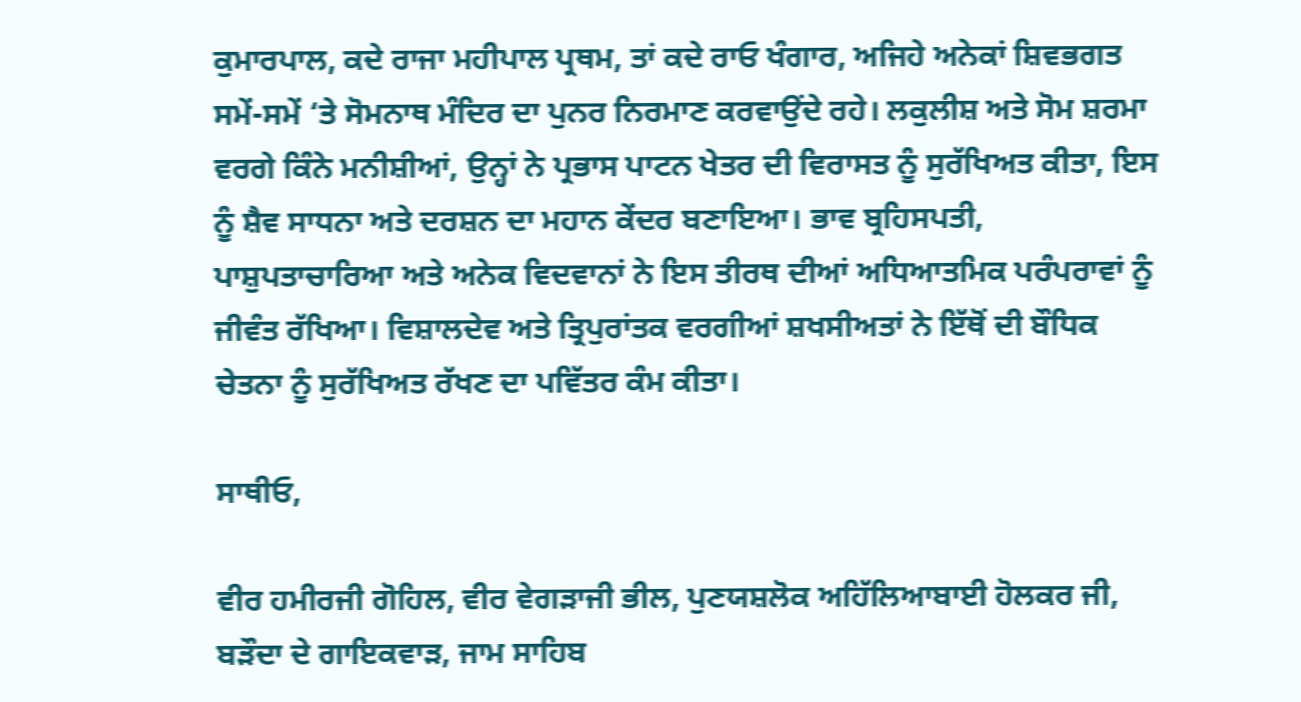ਕੁਮਾਰਪਾਲ, ਕਦੇ ਰਾਜਾ ਮਹੀਪਾਲ ਪ੍ਰਥਮ, ਤਾਂ ਕਦੇ ਰਾਓ ਖੰਗਾਰ, ਅਜਿਹੇ ਅਨੇਕਾਂ ਸ਼ਿਵਭਗਤ ਸਮੇਂ-ਸਮੇਂ ‘ਤੇ ਸੋਮਨਾਥ ਮੰਦਿਰ ਦਾ ਪੁਨਰ ਨਿਰਮਾਣ ਕਰਵਾਉਂਦੇ ਰਹੇ। ਲਕੁਲੀਸ਼ ਅਤੇ ਸੋਮ ਸ਼ਰਮਾ ਵਰਗੇ ਕਿੰਨੇ ਮਨੀਸ਼ੀਆਂ, ਉਨ੍ਹਾਂ ਨੇ ਪ੍ਰਭਾਸ ਪਾਟਨ ਖੇਤਰ ਦੀ ਵਿਰਾਸਤ ਨੂੰ ਸੁਰੱਖਿਅਤ ਕੀਤਾ, ਇਸ ਨੂੰ ਸ਼ੈਵ ਸਾਧਨਾ ਅਤੇ ਦਰਸ਼ਨ ਦਾ ਮਹਾਨ ਕੇਂਦਰ ਬਣਾਇਆ। ਭਾਵ ਬ੍ਰਹਿਸਪਤੀ, ਪਾਸ਼ੁਪਤਾਚਾਰਿਆ ਅਤੇ ਅਨੇਕ ਵਿਦਵਾਨਾਂ ਨੇ ਇਸ ਤੀਰਥ ਦੀਆਂ ਅਧਿਆਤਮਿਕ ਪਰੰਪਰਾਵਾਂ ਨੂੰ ਜੀਵੰਤ ਰੱਖਿਆ। ਵਿਸ਼ਾਲਦੇਵ ਅਤੇ ਤ੍ਰਿਪੁਰਾਂਤਕ ਵਰਗੀਆਂ ਸ਼ਖਸੀਅਤਾਂ ਨੇ ਇੱਥੋਂ ਦੀ ਬੌਧਿਕ ਚੇਤਨਾ ਨੂੰ ਸੁਰੱਖਿਅਤ ਰੱਖਣ ਦਾ ਪਵਿੱਤਰ ਕੰਮ ਕੀਤਾ।

ਸਾਥੀਓ,

ਵੀਰ ਹਮੀਰਜੀ ਗੋਹਿਲ, ਵੀਰ ਵੇਗੜਾਜੀ ਭੀਲ, ਪੁਣਯਸ਼ਲੋਕ ਅਹਿੱਲਿਆਬਾਈ ਹੋਲਕਰ ਜੀ, ਬੜੌਦਾ ਦੇ ਗਾਇਕਵਾੜ, ਜਾਮ ਸਾਹਿਬ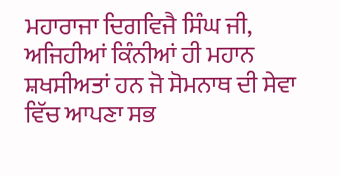ਮਹਾਰਾਜਾ ਦਿਗਵਿਜੈ ਸਿੰਘ ਜੀ, ਅਜਿਹੀਆਂ ਕਿੰਨੀਆਂ ਹੀ ਮਹਾਨ ਸ਼ਖਸੀਅਤਾਂ ਹਨ ਜੋ ਸੋਮਨਾਥ ਦੀ ਸੇਵਾ ਵਿੱਚ ਆਪਣਾ ਸਭ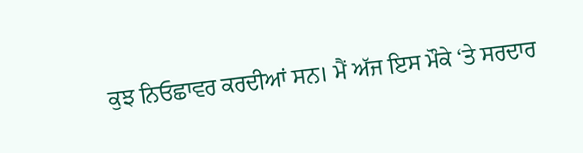ਕੁਝ ਨਿਓਛਾਵਰ ਕਰਦੀਆਂ ਸਨ। ਮੈਂ ਅੱਜ ਇਸ ਮੌਕੇ ‘ਤੇ ਸਰਦਾਰ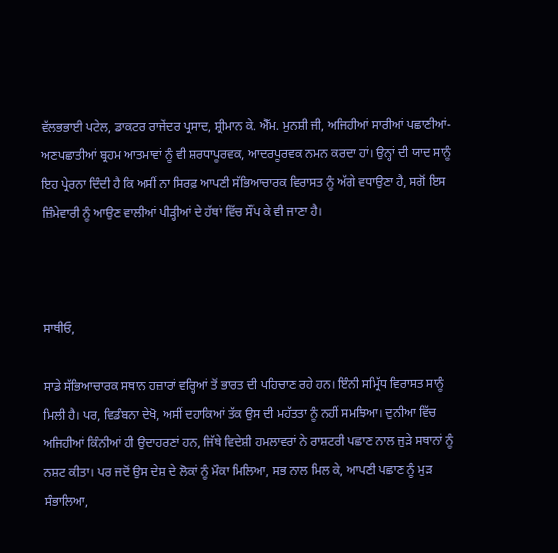ਵੱਲਭਭਾਈ ਪਟੇਲ, ਡਾਕਟਰ ਰਾਜੇਂਦਰ ਪ੍ਰਸਾਦ, ਸ਼੍ਰੀਮਾਨ ਕੇ. ਐੱਮ. ਮੁਨਸ਼ੀ ਜੀ, ਅਜਿਹੀਆਂ ਸਾਰੀਆਂ ਪਛਾਣੀਆਂ-ਅਣਪਛਾਤੀਆਂ ਬ੍ਰਹਮ ਆਤਮਾਵਾਂ ਨੂੰ ਵੀ ਸ਼ਰਧਾਪੂਰਵਕ, ਆਦਰਪੂਰਵਕ ਨਮਨ ਕਰਦਾ ਹਾਂ। ਉਨ੍ਹਾਂ ਦੀ ਯਾਦ ਸਾਨੂੰ ਇਹ ਪ੍ਰੇਰਨਾ ਦਿੰਦੀ ਹੈ ਕਿ ਅਸੀਂ ਨਾ ਸਿਰਫ਼ ਆਪਣੀ ਸੱਭਿਆਚਾਰਕ ਵਿਰਾਸਤ ਨੂੰ ਅੱਗੇ ਵਧਾਉਣਾ ਹੈ, ਸਗੋਂ ਇਸ ਜ਼ਿੰਮੇਵਾਰੀ ਨੂੰ ਆਉਣ ਵਾਲੀਆਂ ਪੀੜ੍ਹੀਆਂ ਦੇ ਹੱਥਾਂ ਵਿੱਚ ਸੌਂਪ ਕੇ ਵੀ ਜਾਣਾ ਹੈ।



ਸਾਥੀਓ,

ਸਾਡੇ ਸੱਭਿਆਚਾਰਕ ਸਥਾਨ ਹਜ਼ਾਰਾਂ ਵਰ੍ਹਿਆਂ ਤੋਂ ਭਾਰਤ ਦੀ ਪਹਿਚਾਣ ਰਹੇ ਹਨ। ਇੰਨੀ ਸਮ੍ਰਿੱਧ ਵਿਰਾਸਤ ਸਾਨੂੰ ਮਿਲੀ ਹੈ। ਪਰ, ਵਿਡੰਬਨਾ ਦੇਖੋ, ਅਸੀਂ ਦਹਾਕਿਆਂ ਤੱਕ ਉਸ ਦੀ ਮਹੱਤਤਾ ਨੂੰ ਨਹੀਂ ਸਮਝਿਆ। ਦੁਨੀਆ ਵਿੱਚ ਅਜਿਹੀਆਂ ਕਿੰਨੀਆਂ ਹੀ ਉਦਾਹਰਣਾਂ ਹਨ, ਜਿੱਥੇ ਵਿਦੇਸ਼ੀ ਹਮਲਾਵਰਾਂ ਨੇ ਰਾਸ਼ਟਰੀ ਪਛਾਣ ਨਾਲ ਜੁੜੇ ਸਥਾਨਾਂ ਨੂੰ ਨਸ਼ਟ ਕੀਤਾ। ਪਰ ਜਦੋਂ ਉਸ ਦੇਸ਼ ਦੇ ਲੋਕਾਂ ਨੂੰ ਮੌਕਾ ਮਿਲਿਆ, ਸਭ ਨਾਲ ਮਿਲ ਕੇ, ਆਪਣੀ ਪਛਾਣ ਨੂੰ ਮੁੜ ਸੰਭਾਲਿਆ,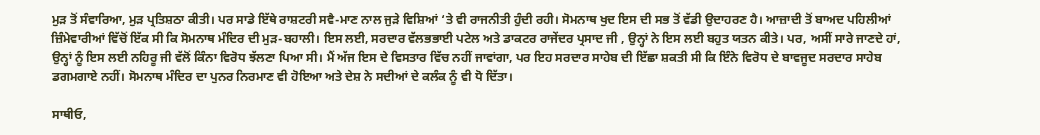ਮੁੜ ਤੋਂ ਸੰਵਾਰਿਆ, ਮੁੜ ਪ੍ਰਤਿਸ਼ਠਾ ਕੀਤੀ। ਪਰ ਸਾਡੇ ਇੱਥੇ ਰਾਸ਼ਟਰੀ ਸਵੈ-ਮਾਣ ਨਾਲ ਜੁੜੇ ਵਿਸ਼ਿਆਂ ‘ਤੇ ਵੀ ਰਾਜਨੀਤੀ ਹੁੰਦੀ ਰਹੀ। ਸੋਮਨਾਥ ਖੁਦ ਇਸ ਦੀ ਸਭ ਤੋਂ ਵੱਡੀ ਉਦਾਹਰਣ ਹੈ। ਆਜ਼ਾਦੀ ਤੋਂ ਬਾਅਦ ਪਹਿਲੀਆਂ ਜ਼ਿੰਮੇਵਾਰੀਆਂ ਵਿੱਚੋਂ ਇੱਕ ਸੀ ਕਿ ਸੋਮਨਾਥ ਮੰਦਿਰ ਦੀ ਮੁੜ-ਬਹਾਲੀ। ਇਸ ਲਈ, ਸਰਦਾਰ ਵੱਲਭਭਾਈ ਪਟੇਲ ਅਤੇ ਡਾਕਟਰ ਰਾਜੇਂਦਰ ਪ੍ਰਸਾਦ ਜੀ , ਉਨ੍ਹਾਂ ਨੇ ਇਸ ਲਈ ਬਹੁਤ ਯਤਨ ਕੀਤੇ। ਪਰ, ਅਸੀਂ ਸਾਰੇ ਜਾਣਦੇ ਹਾਂ, ਉਨ੍ਹਾਂ ਨੂੰ ਇਸ ਲਈ ਨਹਿਰੂ ਜੀ ਵੱਲੋਂ ਕਿੰਨਾ ਵਿਰੋਧ ਝੱਲਣਾ ਪਿਆ ਸੀ। ਮੈਂ ਅੱਜ ਇਸ ਦੇ ਵਿਸਤਾਰ ਵਿੱਚ ਨਹੀਂ ਜਾਵਾਂਗਾ, ਪਰ ਇਹ ਸਰਦਾਰ ਸਾਹੇਬ ਦੀ ਇੱਛਾ ਸ਼ਕਤੀ ਸੀ ਕਿ ਇੰਨੇ ਵਿਰੋਧ ਦੇ ਬਾਵਜੂਦ ਸਰਦਾਰ ਸਾਹੇਬ ਡਗਮਗਾਏ ਨਹੀਂ। ਸੋਮਨਾਥ ਮੰਦਿਰ ਦਾ ਪੁਨਰ ਨਿਰਮਾਣ ਵੀ ਹੋਇਆ ਅਤੇ ਦੇਸ਼ ਨੇ ਸਦੀਆਂ ਦੇ ਕਲੰਕ ਨੂੰ ਵੀ ਧੋ ਦਿੱਤਾ।

ਸਾਥੀਓ,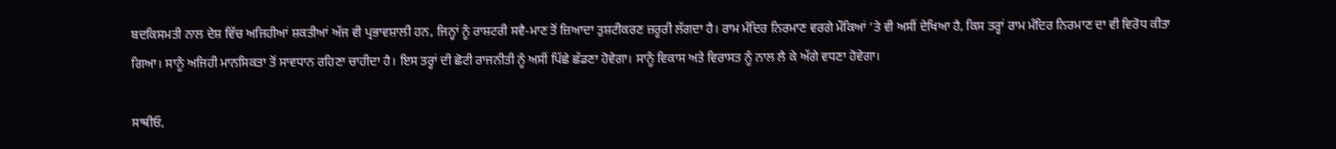ਬਦਕਿਸਮਤੀ ਨਾਲ ਦੇਸ਼ ਵਿੱਚ ਅਜਿਹੀਆਂ ਸ਼ਕਤੀਆਂ ਅੱਜ ਵੀ ਪ੍ਰਭਾਵਸ਼ਾਲੀ ਹਨ, ਜਿਨ੍ਹਾਂ ਨੂੰ ਰਾਸ਼ਟਰੀ ਸਵੈ-ਮਾਣ ਤੋਂ ਜ਼ਿਆਦਾ ਤੁਸ਼ਟੀਕਰਣ ਜ਼ਰੂਰੀ ਲੱਗਦਾ ਹੈ। ਰਾਮ ਮੰਦਿਰ ਨਿਰਮਾਣ ਵਰਗੇ ਮੌਕਿਆਂ ‘ਤੇ ਵੀ ਅਸੀਂ ਦੇਖਿਆ ਹੈ, ਕਿਸ ਤਰ੍ਹਾਂ ਰਾਮ ਮੰਦਿਰ ਨਿਰਮਾਣ ਦਾ ਵੀ ਵਿਰੋਧ ਕੀਤਾ ਗਿਆ। ਸਾਨੂੰ ਅਜਿਹੀ ਮਾਨਸਿਕਤਾ ਤੋਂ ਸਾਵਧਾਨ ਰਹਿਣਾ ਚਾਹੀਦਾ ਹੈ। ਇਸ ਤਰ੍ਹਾਂ ਦੀ ਛੋਟੀ ਰਾਜਨੀਤੀ ਨੂੰ ਅਸੀਂ ਪਿੱਛੇ ਛੱਡਣਾ ਹੋਵੇਗਾ। ਸਾਨੂੰ ਵਿਕਾਸ ਅਤੇ ਵਿਰਾਸਤ ਨੂੰ ਨਾਲ ਲੈ ਕੇ ਅੱਗੇ ਵਧਣਾ ਹੋਵੇਗਾ।

ਸਾਥੀਓ,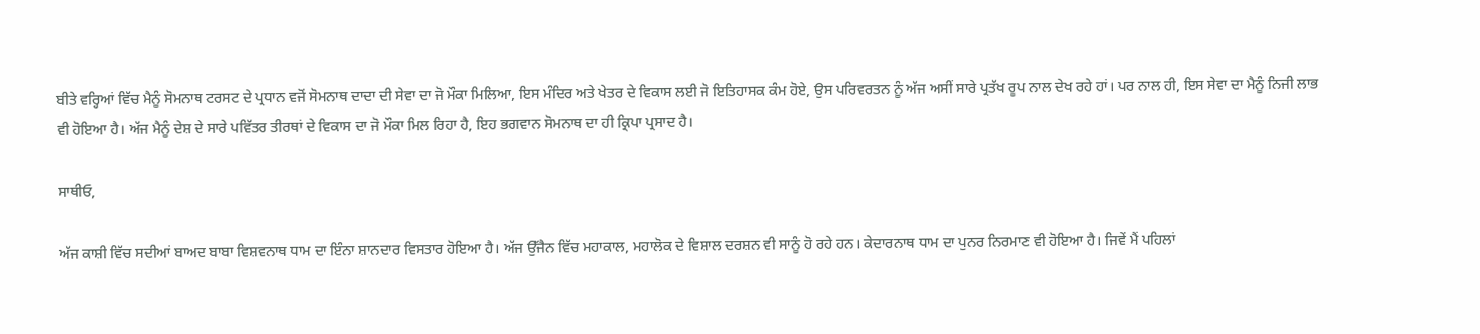ਬੀਤੇ ਵਰ੍ਹਿਆਂ ਵਿੱਚ ਮੈਨੂੰ ਸੋਮਨਾਥ ਟਰਸਟ ਦੇ ਪ੍ਰਧਾਨ ਵਜੋਂ ਸੋਮਨਾਥ ਦਾਦਾ ਦੀ ਸੇਵਾ ਦਾ ਜੋ ਮੌਕਾ ਮਿਲਿਆ, ਇਸ ਮੰਦਿਰ ਅਤੇ ਖੇਤਰ ਦੇ ਵਿਕਾਸ ਲਈ ਜੋ ਇਤਿਹਾਸਕ ਕੰਮ ਹੋਏ, ਉਸ ਪਰਿਵਰਤਨ ਨੂੰ ਅੱਜ ਅਸੀਂ ਸਾਰੇ ਪ੍ਰਤੱਖ ਰੂਪ ਨਾਲ ਦੇਖ ਰਹੇ ਹਾਂ। ਪਰ ਨਾਲ ਹੀ, ਇਸ ਸੇਵਾ ਦਾ ਮੈਨੂੰ ਨਿਜੀ ਲਾਭ ਵੀ ਹੋਇਆ ਹੈ। ਅੱਜ ਮੈਨੂੰ ਦੇਸ਼ ਦੇ ਸਾਰੇ ਪਵਿੱਤਰ ਤੀਰਥਾਂ ਦੇ ਵਿਕਾਸ ਦਾ ਜੋ ਮੌਕਾ ਮਿਲ ਰਿਹਾ ਹੈ, ਇਹ ਭਗਵਾਨ ਸੋਮਨਾਥ ਦਾ ਹੀ ਕ੍ਰਿਪਾ ਪ੍ਰਸਾਦ ਹੈ।

ਸਾਥੀਓ,

ਅੱਜ ਕਾਸ਼ੀ ਵਿੱਚ ਸਦੀਆਂ ਬਾਅਦ ਬਾਬਾ ਵਿਸ਼ਵਨਾਥ ਧਾਮ ਦਾ ਇੰਨਾ ਸ਼ਾਨਦਾਰ ਵਿਸਤਾਰ ਹੋਇਆ ਹੈ। ਅੱਜ ਉੱਜੈਨ ਵਿੱਚ ਮਹਾਕਾਲ, ਮਹਾਲੋਕ ਦੇ ਵਿਸ਼ਾਲ ਦਰਸ਼ਨ ਵੀ ਸਾਨੂੰ ਹੋ ਰਹੇ ਹਨ। ਕੇਦਾਰਨਾਥ ਧਾਮ ਦਾ ਪੁਨਰ ਨਿਰਮਾਣ ਵੀ ਹੋਇਆ ਹੈ। ਜਿਵੇਂ ਮੈਂ ਪਹਿਲਾਂ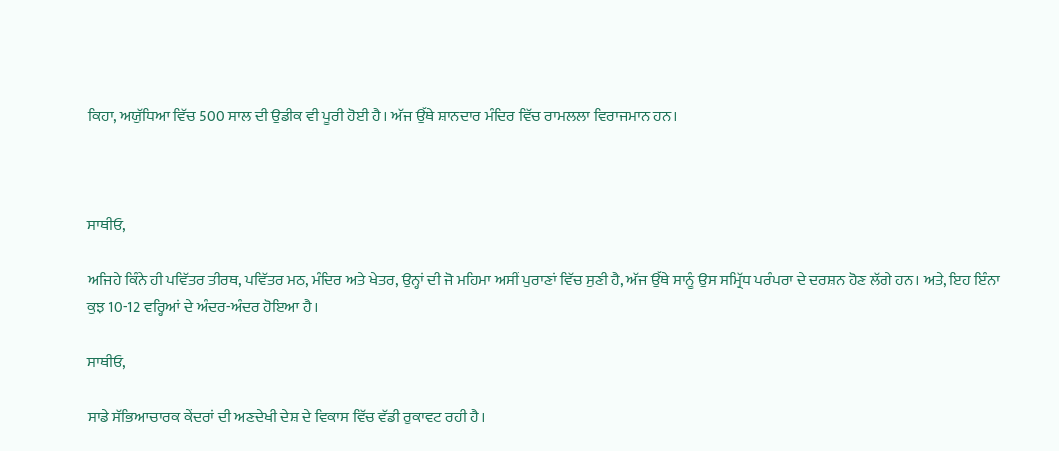ਕਿਹਾ, ਅਯੁੱਧਿਆ ਵਿੱਚ 500 ਸਾਲ ਦੀ ਉਡੀਕ ਵੀ ਪੂਰੀ ਹੋਈ ਹੈ। ਅੱਜ ਉੱਥੇ ਸ਼ਾਨਦਾਰ ਮੰਦਿਰ ਵਿੱਚ ਰਾਮਲਲਾ ਵਿਰਾਜਮਾਨ ਹਨ।



ਸਾਥੀਓ,

ਅਜਿਹੇ ਕਿੰਨੇ ਹੀ ਪਵਿੱਤਰ ਤੀਰਥ, ਪਵਿੱਤਰ ਮਠ, ਮੰਦਿਰ ਅਤੇ ਖੇਤਰ, ਉਨ੍ਹਾਂ ਦੀ ਜੋ ਮਹਿਮਾ ਅਸੀਂ ਪੁਰਾਣਾਂ ਵਿੱਚ ਸੁਣੀ ਹੈ, ਅੱਜ ਉੱਥੇ ਸਾਨੂੰ ਉਸ ਸਮ੍ਰਿੱਧ ਪਰੰਪਰਾ ਦੇ ਦਰਸ਼ਨ ਹੋਣ ਲੱਗੇ ਹਨ। ਅਤੇ, ਇਹ ਇੰਨਾ ਕੁਝ 10-12 ਵਰ੍ਹਿਆਂ ਦੇ ਅੰਦਰ-ਅੰਦਰ ਹੋਇਆ ਹੈ।

ਸਾਥੀਓ,

ਸਾਡੇ ਸੱਭਿਆਚਾਰਕ ਕੇਂਦਰਾਂ ਦੀ ਅਣਦੇਖੀ ਦੇਸ਼ ਦੇ ਵਿਕਾਸ ਵਿੱਚ ਵੱਡੀ ਰੁਕਾਵਟ ਰਹੀ ਹੈ।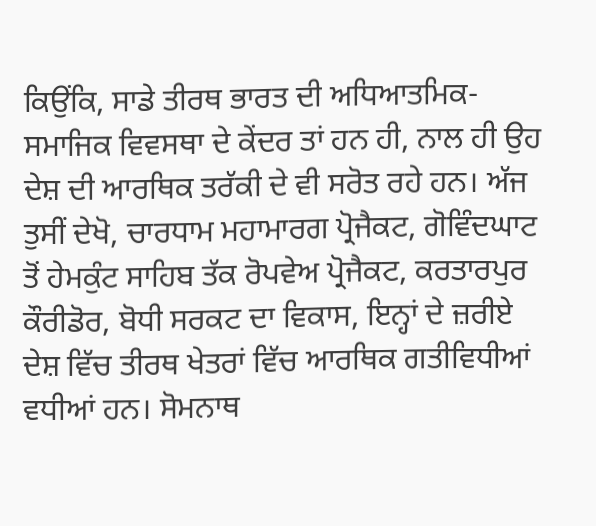ਕਿਉਂਕਿ, ਸਾਡੇ ਤੀਰਥ ਭਾਰਤ ਦੀ ਅਧਿਆਤਮਿਕ-ਸਮਾਜਿਕ ਵਿਵਸਥਾ ਦੇ ਕੇਂਦਰ ਤਾਂ ਹਨ ਹੀ, ਨਾਲ ਹੀ ਉਹ ਦੇਸ਼ ਦੀ ਆਰਥਿਕ ਤਰੱਕੀ ਦੇ ਵੀ ਸਰੋਤ ਰਹੇ ਹਨ। ਅੱਜ ਤੁਸੀਂ ਦੇਖੋ, ਚਾਰਧਾਮ ਮਹਾਮਾਰਗ ਪ੍ਰੋਜੈਕਟ, ਗੋਵਿੰਦਘਾਟ ਤੋਂ ਹੇਮਕੁੰਟ ਸਾਹਿਬ ਤੱਕ ਰੋਪਵੇਅ ਪ੍ਰੋਜੈਕਟ, ਕਰਤਾਰਪੁਰ ਕੌਰੀਡੋਰ, ਬੋਧੀ ਸਰਕਟ ਦਾ ਵਿਕਾਸ, ਇਨ੍ਹਾਂ ਦੇ ਜ਼ਰੀਏ ਦੇਸ਼ ਵਿੱਚ ਤੀਰਥ ਖੇਤਰਾਂ ਵਿੱਚ ਆਰਥਿਕ ਗਤੀਵਿਧੀਆਂ ਵਧੀਆਂ ਹਨ। ਸੋਮਨਾਥ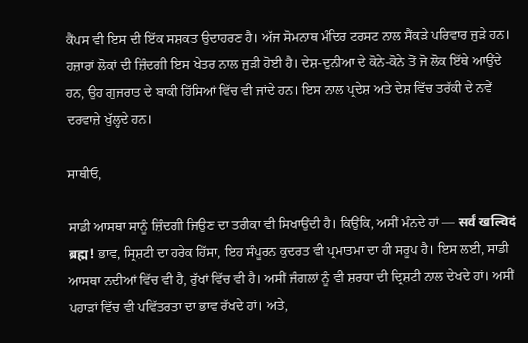ਕੈਂਪਸ ਵੀ ਇਸ ਦੀ ਇੱਕ ਸਸ਼ਕਤ ਉਦਾਹਰਣ ਹੈ। ਅੱਜ ਸੋਮਨਾਥ ਮੰਦਿਰ ਟਰਸਟ ਨਾਲ ਸੈਂਕੜੇ ਪਰਿਵਾਰ ਜੁੜੇ ਹਨ। ਹਜ਼ਾਰਾਂ ਲੋਕਾਂ ਦੀ ਜ਼ਿੰਦਗੀ ਇਸ ਖੇਤਰ ਨਾਲ ਜੁੜੀ ਹੋਈ ਹੈ। ਦੇਸ਼-ਦੁਨੀਆ ਦੇ ਕੋਨੇ-ਕੋਨੇ ਤੋਂ ਜੋ ਲੋਕ ਇੱਥੇ ਆਉਂਦੇ ਹਨ, ਉਹ ਗੁਜਰਾਤ ਦੇ ਬਾਕੀ ਹਿੱਸਿਆਂ ਵਿੱਚ ਵੀ ਜਾਂਦੇ ਹਨ। ਇਸ ਨਾਲ ਪ੍ਰਦੇਸ਼ ਅਤੇ ਦੇਸ਼ ਵਿੱਚ ਤਰੱਕੀ ਦੇ ਨਵੇਂ ਦਰਵਾਜ਼ੇ ਖੁੱਲ੍ਹਦੇ ਹਨ।

ਸਾਥੀਓ,

ਸਾਡੀ ਆਸਥਾ ਸਾਨੂੰ ਜ਼ਿੰਦਗੀ ਜਿਉਣ ਦਾ ਤਰੀਕਾ ਵੀ ਸਿਖਾਉਂਦੀ ਹੈ। ਕਿਉਂਕਿ, ਅਸੀਂ ਮੰਨਦੇ ਹਾਂ — सर्वं खल्विदं ब्रह्म! ਭਾਵ, ਸ੍ਰਿਸ਼ਟੀ ਦਾ ਹਰੇਕ ਹਿੱਸਾ, ਇਹ ਸੰਪੂਰਨ ਕੁਦਰਤ ਵੀ ਪ੍ਰਮਾਤਮਾ ਦਾ ਹੀ ਸਰੂਪ ਹੈ। ਇਸ ਲਈ, ਸਾਡੀ ਆਸਥਾ ਨਦੀਆਂ ਵਿੱਚ ਵੀ ਹੈ, ਰੁੱਖਾਂ ਵਿੱਚ ਵੀ ਹੈ। ਅਸੀਂ ਜੰਗਲਾਂ ਨੂੰ ਵੀ ਸ਼ਰਧਾ ਦੀ ਦ੍ਰਿਸ਼ਟੀ ਨਾਲ ਦੇਖਦੇ ਹਾਂ। ਅਸੀਂ ਪਹਾੜਾਂ ਵਿੱਚ ਵੀ ਪਵਿੱਤਰਤਾ ਦਾ ਭਾਵ ਰੱਖਦੇ ਹਾਂ। ਅਤੇ,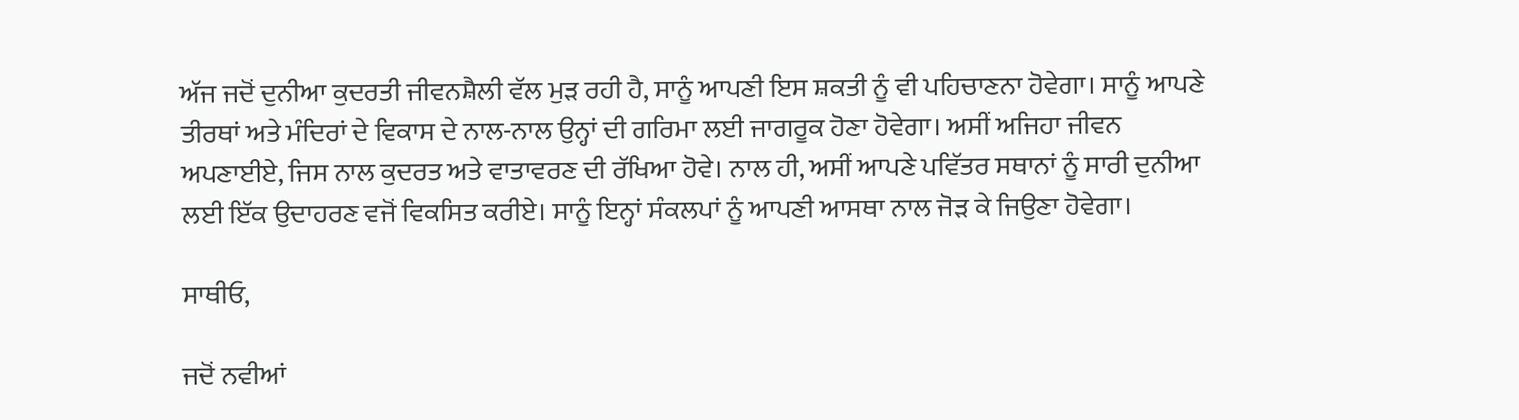ਅੱਜ ਜਦੋਂ ਦੁਨੀਆ ਕੁਦਰਤੀ ਜੀਵਨਸ਼ੈਲੀ ਵੱਲ ਮੁੜ ਰਹੀ ਹੈ, ਸਾਨੂੰ ਆਪਣੀ ਇਸ ਸ਼ਕਤੀ ਨੂੰ ਵੀ ਪਹਿਚਾਣਨਾ ਹੋਵੇਗਾ। ਸਾਨੂੰ ਆਪਣੇ ਤੀਰਥਾਂ ਅਤੇ ਮੰਦਿਰਾਂ ਦੇ ਵਿਕਾਸ ਦੇ ਨਾਲ-ਨਾਲ ਉਨ੍ਹਾਂ ਦੀ ਗਰਿਮਾ ਲਈ ਜਾਗਰੂਕ ਹੋਣਾ ਹੋਵੇਗਾ। ਅਸੀਂ ਅਜਿਹਾ ਜੀਵਨ ਅਪਣਾਈਏ, ਜਿਸ ਨਾਲ ਕੁਦਰਤ ਅਤੇ ਵਾਤਾਵਰਣ ਦੀ ਰੱਖਿਆ ਹੋਵੇ। ਨਾਲ ਹੀ, ਅਸੀਂ ਆਪਣੇ ਪਵਿੱਤਰ ਸਥਾਨਾਂ ਨੂੰ ਸਾਰੀ ਦੁਨੀਆ ਲਈ ਇੱਕ ਉਦਾਹਰਣ ਵਜੋਂ ਵਿਕਸਿਤ ਕਰੀਏ। ਸਾਨੂੰ ਇਨ੍ਹਾਂ ਸੰਕਲਪਾਂ ਨੂੰ ਆਪਣੀ ਆਸਥਾ ਨਾਲ ਜੋੜ ਕੇ ਜਿਉਣਾ ਹੋਵੇਗਾ।

ਸਾਥੀਓ,

ਜਦੋਂ ਨਵੀਆਂ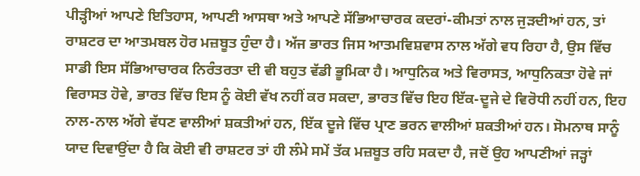ਪੀੜ੍ਹੀਆਂ ਆਪਣੇ ਇਤਿਹਾਸ, ਆਪਣੀ ਆਸਥਾ ਅਤੇ ਆਪਣੇ ਸੱਭਿਆਚਾਰਕ ਕਦਰਾਂ-ਕੀਮਤਾਂ ਨਾਲ ਜੁੜਦੀਆਂ ਹਨ, ਤਾਂ ਰਾਸ਼ਟਰ ਦਾ ਆਤਮਬਲ ਹੋਰ ਮਜ਼ਬੂਤ ਹੁੰਦਾ ਹੈ। ਅੱਜ ਭਾਰਤ ਜਿਸ ਆਤਮਵਿਸ਼ਵਾਸ ਨਾਲ ਅੱਗੇ ਵਧ ਰਿਹਾ ਹੈ, ਉਸ ਵਿੱਚ ਸਾਡੀ ਇਸ ਸੱਭਿਆਚਾਰਕ ਨਿਰੰਤਰਤਾ ਦੀ ਵੀ ਬਹੁਤ ਵੱਡੀ ਭੂਮਿਕਾ ਹੈ। ਆਧੁਨਿਕ ਅਤੇ ਵਿਰਾਸਤ, ਆਧੁਨਿਕਤਾ ਹੋਵੇ ਜਾਂ ਵਿਰਾਸਤ ਹੋਵੇ, ਭਾਰਤ ਵਿੱਚ ਇਸ ਨੂੰ ਕੋਈ ਵੱਖ ਨਹੀਂ ਕਰ ਸਕਦਾ, ਭਾਰਤ ਵਿੱਚ ਇਹ ਇੱਕ-ਦੂਜੇ ਦੇ ਵਿਰੋਧੀ ਨਹੀਂ ਹਨ, ਇਹ ਨਾਲ-ਨਾਲ ਅੱਗੇ ਵੱਧਣ ਵਾਲੀਆਂ ਸ਼ਕਤੀਆਂ ਹਨ, ਇੱਕ ਦੂਜੇ ਵਿੱਚ ਪ੍ਰਾਣ ਭਰਨ ਵਾਲੀਆਂ ਸ਼ਕਤੀਆਂ ਹਨ। ਸੋਮਨਾਥ ਸਾਨੂੰ ਯਾਦ ਦਿਵਾਉਂਦਾ ਹੈ ਕਿ ਕੋਈ ਵੀ ਰਾਸ਼ਟਰ ਤਾਂ ਹੀ ਲੰਮੇ ਸਮੇਂ ਤੱਕ ਮਜ਼ਬੂਤ ਰਹਿ ਸਕਦਾ ਹੈ, ਜਦੋਂ ਉਹ ਆਪਣੀਆਂ ਜੜ੍ਹਾਂ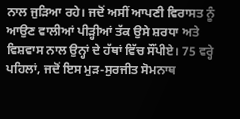ਨਾਲ ਜੁੜਿਆ ਰਹੇ। ਜਦੋਂ ਅਸੀਂ ਆਪਣੀ ਵਿਰਾਸਤ ਨੂੰ ਆਉਣ ਵਾਲੀਆਂ ਪੀੜ੍ਹੀਆਂ ਤੱਕ ਉਸੇ ਸ਼ਰਧਾ ਅਤੇ ਵਿਸ਼ਵਾਸ ਨਾਲ ਉਨ੍ਹਾਂ ਦੇ ਹੱਥਾਂ ਵਿੱਚ ਸੌਂਪੀਏ। 75 ਵਰ੍ਹੇ ਪਹਿਲਾਂ, ਜਦੋਂ ਇਸ ਮੁੜ-ਸੁਰਜੀਤ ਸੋਮਨਾਥ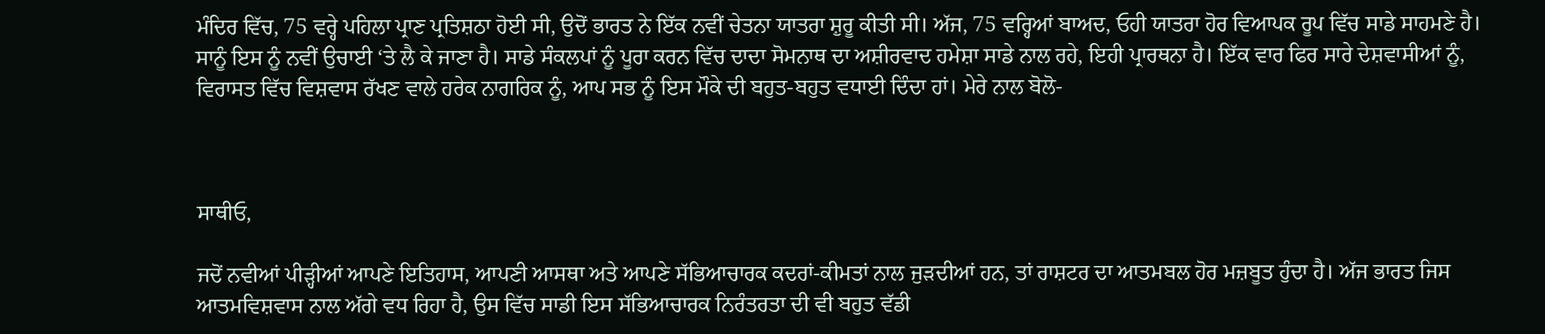ਮੰਦਿਰ ਵਿੱਚ, 75 ਵਰ੍ਹੇ ਪਹਿਲਾ ਪ੍ਰਾਣ ਪ੍ਰਤਿਸ਼ਠਾ ਹੋਈ ਸੀ, ਉਦੋਂ ਭਾਰਤ ਨੇ ਇੱਕ ਨਵੀਂ ਚੇਤਨਾ ਯਾਤਰਾ ਸ਼ੁਰੂ ਕੀਤੀ ਸੀ। ਅੱਜ, 75 ਵਰ੍ਹਿਆਂ ਬਾਅਦ, ਓਹੀ ਯਾਤਰਾ ਹੋਰ ਵਿਆਪਕ ਰੂਪ ਵਿੱਚ ਸਾਡੇ ਸਾਹਮਣੇ ਹੈ। ਸਾਨੂੰ ਇਸ ਨੂੰ ਨਵੀਂ ਉਚਾਈ ‘ਤੇ ਲੈ ਕੇ ਜਾਣਾ ਹੈ। ਸਾਡੇ ਸੰਕਲਪਾਂ ਨੂੰ ਪੂਰਾ ਕਰਨ ਵਿੱਚ ਦਾਦਾ ਸੋਮਨਾਥ ਦਾ ਅਸ਼ੀਰਵਾਦ ਹਮੇਸ਼ਾ ਸਾਡੇ ਨਾਲ ਰਹੇ, ਇਹੀ ਪ੍ਰਾਰਥਨਾ ਹੈ। ਇੱਕ ਵਾਰ ਫਿਰ ਸਾਰੇ ਦੇਸ਼ਵਾਸੀਆਂ ਨੂੰ, ਵਿਰਾਸਤ ਵਿੱਚ ਵਿਸ਼ਵਾਸ ਰੱਖਣ ਵਾਲੇ ਹਰੇਕ ਨਾਗਰਿਕ ਨੂੰ, ਆਪ ਸਭ ਨੂੰ ਇਸ ਮੌਕੇ ਦੀ ਬਹੁਤ-ਬਹੁਤ ਵਧਾਈ ਦਿੰਦਾ ਹਾਂ। ਮੇਰੇ ਨਾਲ ਬੋਲੋ-



ਸਾਥੀਓ,

ਜਦੋਂ ਨਵੀਆਂ ਪੀੜ੍ਹੀਆਂ ਆਪਣੇ ਇਤਿਹਾਸ, ਆਪਣੀ ਆਸਥਾ ਅਤੇ ਆਪਣੇ ਸੱਭਿਆਚਾਰਕ ਕਦਰਾਂ-ਕੀਮਤਾਂ ਨਾਲ ਜੁੜਦੀਆਂ ਹਨ, ਤਾਂ ਰਾਸ਼ਟਰ ਦਾ ਆਤਮਬਲ ਹੋਰ ਮਜ਼ਬੂਤ ਹੁੰਦਾ ਹੈ। ਅੱਜ ਭਾਰਤ ਜਿਸ ਆਤਮਵਿਸ਼ਵਾਸ ਨਾਲ ਅੱਗੇ ਵਧ ਰਿਹਾ ਹੈ, ਉਸ ਵਿੱਚ ਸਾਡੀ ਇਸ ਸੱਭਿਆਚਾਰਕ ਨਿਰੰਤਰਤਾ ਦੀ ਵੀ ਬਹੁਤ ਵੱਡੀ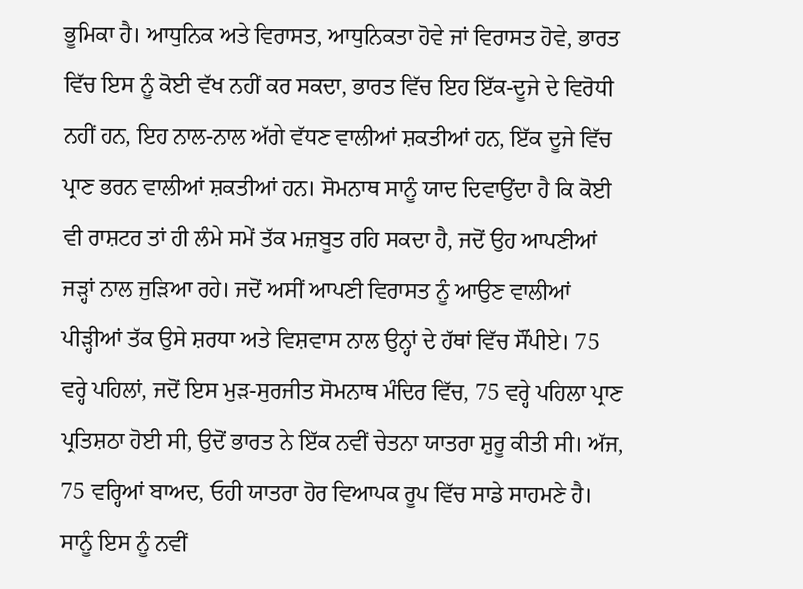ਭੂਮਿਕਾ ਹੈ। ਆਧੁਨਿਕ ਅਤੇ ਵਿਰਾਸਤ, ਆਧੁਨਿਕਤਾ ਹੋਵੇ ਜਾਂ ਵਿਰਾਸਤ ਹੋਵੇ, ਭਾਰਤ ਵਿੱਚ ਇਸ ਨੂੰ ਕੋਈ ਵੱਖ ਨਹੀਂ ਕਰ ਸਕਦਾ, ਭਾਰਤ ਵਿੱਚ ਇਹ ਇੱਕ-ਦੂਜੇ ਦੇ ਵਿਰੋਧੀ ਨਹੀਂ ਹਨ, ਇਹ ਨਾਲ-ਨਾਲ ਅੱਗੇ ਵੱਧਣ ਵਾਲੀਆਂ ਸ਼ਕਤੀਆਂ ਹਨ, ਇੱਕ ਦੂਜੇ ਵਿੱਚ ਪ੍ਰਾਣ ਭਰਨ ਵਾਲੀਆਂ ਸ਼ਕਤੀਆਂ ਹਨ। ਸੋਮਨਾਥ ਸਾਨੂੰ ਯਾਦ ਦਿਵਾਉਂਦਾ ਹੈ ਕਿ ਕੋਈ ਵੀ ਰਾਸ਼ਟਰ ਤਾਂ ਹੀ ਲੰਮੇ ਸਮੇਂ ਤੱਕ ਮਜ਼ਬੂਤ ਰਹਿ ਸਕਦਾ ਹੈ, ਜਦੋਂ ਉਹ ਆਪਣੀਆਂ ਜੜ੍ਹਾਂ ਨਾਲ ਜੁੜਿਆ ਰਹੇ। ਜਦੋਂ ਅਸੀਂ ਆਪਣੀ ਵਿਰਾਸਤ ਨੂੰ ਆਉਣ ਵਾਲੀਆਂ ਪੀੜ੍ਹੀਆਂ ਤੱਕ ਉਸੇ ਸ਼ਰਧਾ ਅਤੇ ਵਿਸ਼ਵਾਸ ਨਾਲ ਉਨ੍ਹਾਂ ਦੇ ਹੱਥਾਂ ਵਿੱਚ ਸੌਂਪੀਏ। 75 ਵਰ੍ਹੇ ਪਹਿਲਾਂ, ਜਦੋਂ ਇਸ ਮੁੜ-ਸੁਰਜੀਤ ਸੋਮਨਾਥ ਮੰਦਿਰ ਵਿੱਚ, 75 ਵਰ੍ਹੇ ਪਹਿਲਾ ਪ੍ਰਾਣ ਪ੍ਰਤਿਸ਼ਠਾ ਹੋਈ ਸੀ, ਉਦੋਂ ਭਾਰਤ ਨੇ ਇੱਕ ਨਵੀਂ ਚੇਤਨਾ ਯਾਤਰਾ ਸ਼ੁਰੂ ਕੀਤੀ ਸੀ। ਅੱਜ, 75 ਵਰ੍ਹਿਆਂ ਬਾਅਦ, ਓਹੀ ਯਾਤਰਾ ਹੋਰ ਵਿਆਪਕ ਰੂਪ ਵਿੱਚ ਸਾਡੇ ਸਾਹਮਣੇ ਹੈ। ਸਾਨੂੰ ਇਸ ਨੂੰ ਨਵੀਂ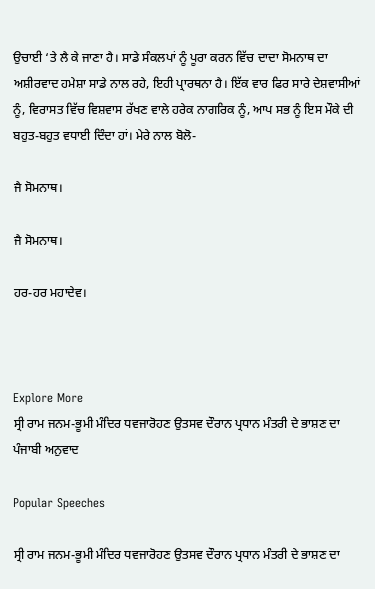ਉਚਾਈ ‘ਤੇ ਲੈ ਕੇ ਜਾਣਾ ਹੈ। ਸਾਡੇ ਸੰਕਲਪਾਂ ਨੂੰ ਪੂਰਾ ਕਰਨ ਵਿੱਚ ਦਾਦਾ ਸੋਮਨਾਥ ਦਾ ਅਸ਼ੀਰਵਾਦ ਹਮੇਸ਼ਾ ਸਾਡੇ ਨਾਲ ਰਹੇ, ਇਹੀ ਪ੍ਰਾਰਥਨਾ ਹੈ। ਇੱਕ ਵਾਰ ਫਿਰ ਸਾਰੇ ਦੇਸ਼ਵਾਸੀਆਂ ਨੂੰ, ਵਿਰਾਸਤ ਵਿੱਚ ਵਿਸ਼ਵਾਸ ਰੱਖਣ ਵਾਲੇ ਹਰੇਕ ਨਾਗਰਿਕ ਨੂੰ, ਆਪ ਸਭ ਨੂੰ ਇਸ ਮੌਕੇ ਦੀ ਬਹੁਤ-ਬਹੁਤ ਵਧਾਈ ਦਿੰਦਾ ਹਾਂ। ਮੇਰੇ ਨਾਲ ਬੋਲੋ-

ਜੈ ਸੋਮਨਾਥ।

ਜੈ ਸੋਮਨਾਥ।

ਹਰ-ਹਰ ਮਹਾਦੇਵ।



Explore More
ਸ੍ਰੀ ਰਾਮ ਜਨਮ-ਭੂਮੀ ਮੰਦਿਰ ਧਵਜਾਰੋਹਣ ਉਤਸਵ ਦੌਰਾਨ ਪ੍ਰਧਾਨ ਮੰਤਰੀ ਦੇ ਭਾਸ਼ਣ ਦਾ ਪੰਜਾਬੀ ਅਨੁਵਾਦ

Popular Speeches

ਸ੍ਰੀ ਰਾਮ ਜਨਮ-ਭੂਮੀ ਮੰਦਿਰ ਧਵਜਾਰੋਹਣ ਉਤਸਵ ਦੌਰਾਨ ਪ੍ਰਧਾਨ ਮੰਤਰੀ ਦੇ ਭਾਸ਼ਣ ਦਾ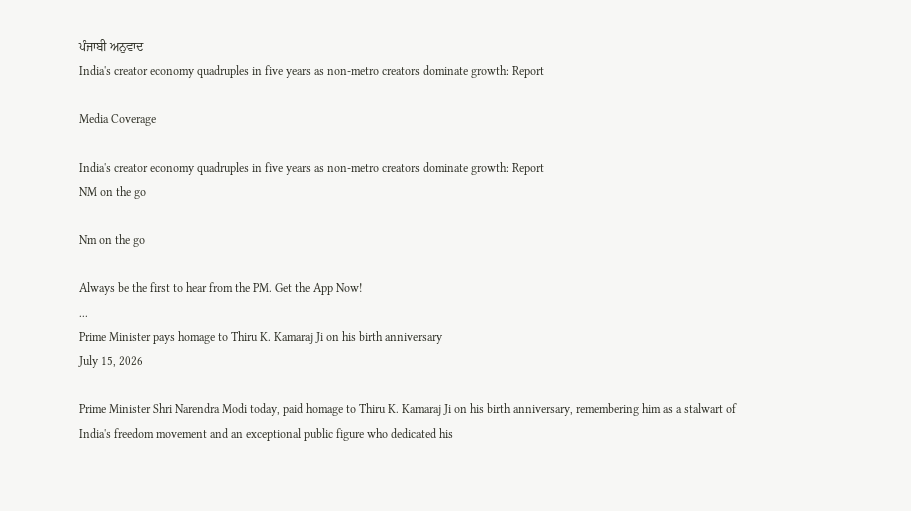ਪੰਜਾਬੀ ਅਨੁਵਾਦ
India's creator economy quadruples in five years as non-metro creators dominate growth: Report

Media Coverage

India's creator economy quadruples in five years as non-metro creators dominate growth: Report
NM on the go

Nm on the go

Always be the first to hear from the PM. Get the App Now!
...
Prime Minister pays homage to Thiru K. Kamaraj Ji on his birth anniversary
July 15, 2026

Prime Minister Shri Narendra Modi today, paid homage to Thiru K. Kamaraj Ji on his birth anniversary, remembering him as a stalwart of India's freedom movement and an exceptional public figure who dedicated his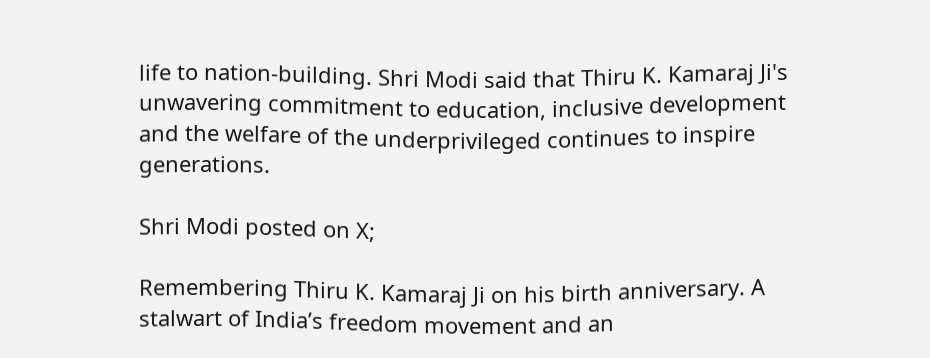life to nation-building. Shri Modi said that Thiru K. Kamaraj Ji's unwavering commitment to education, inclusive development and the welfare of the underprivileged continues to inspire generations.

Shri Modi posted on X;

Remembering Thiru K. Kamaraj Ji on his birth anniversary. A stalwart of India’s freedom movement and an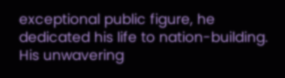exceptional public figure, he dedicated his life to nation-building. His unwavering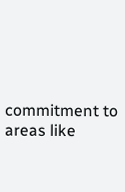commitment to areas like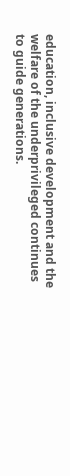education, inclusive development and the welfare of the underprivileged continues to guide generations.